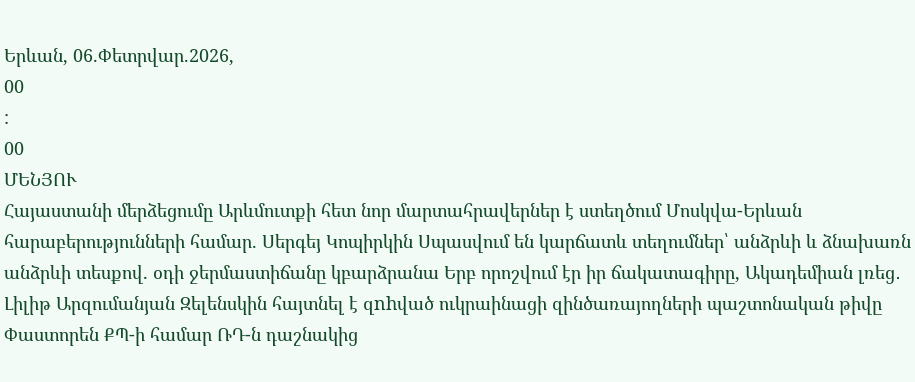Երևան, 06.Փետրվար.2026,
00
:
00
ՄԵՆՅՈՒ
Հայաստանի մերձեցումը Արևմուտքի հետ նոր մարտահրավերներ է ստեղծում Մոսկվա-Երևան հարաբերությունների համար. Սերգեյ Կոպիրկին Սպասվում են կարճատև տեղումներ՝ անձրևի և ձնախառն անձրևի տեսքով. օդի ջերմաստիճանը կբարձրանա Երբ որոշվում էր իր ճակատագիրը, Ակադեմիան լռեց․ Լիլիթ Արզումանյան Զելենսկին հայտնել է զnhված ուկրաինացի զինծառայողների պաշտոնական թիվը Փաստորեն ՔՊ-ի համար ՌԴ-ն դաշնակից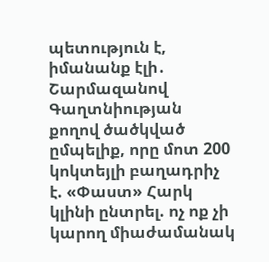պետություն է, իմանանք էլի․ Շարմազանով Գաղտնիության քողով ծածկված ըմպելիք, որը մոտ 200 կոկտեյլի բաղադրիչ է. «Փաստ» Հարկ կլինի ընտրել. ոչ ոք չի կարող միաժամանակ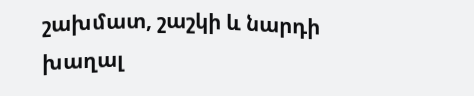շախմատ, շաշկի և նարդի խաղալ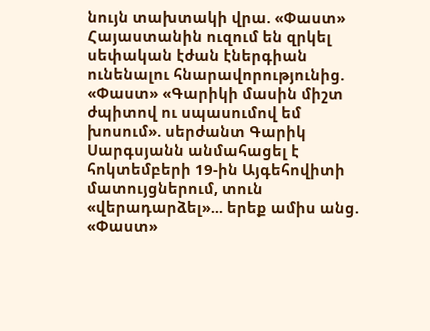նույն տախտակի վրա. «Փաստ» Հայաստանին ուզում են զրկել սեփական էժան էներգիան ունենալու հնարավորությունից. «Փաստ» «Գարիկի մասին միշտ ժպիտով ու սպասումով եմ խոսում». սերժանտ Գարիկ Սարգսյանն անմահացել է հոկտեմբերի 19-ին Այգեհովիտի մատույցներում, տուն «վերադարձել»... երեք ամիս անց. «Փաստ»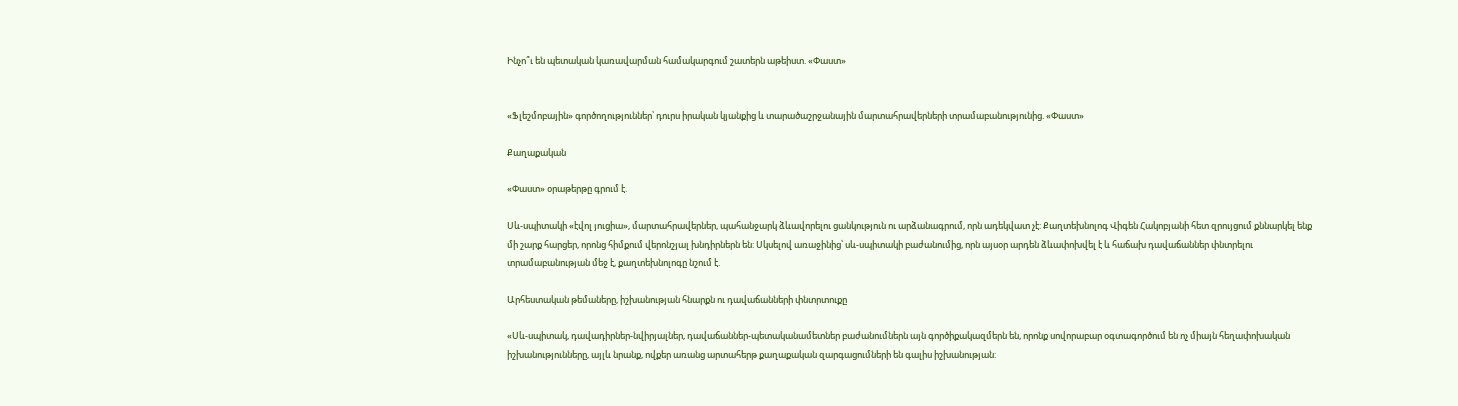Ինչո՞ւ են պետական կառավարման համակարգում շատերն աթեիստ. «Փաստ»


«Ֆլեշմոբային» գործողություններ՝ դուրս իրական կյանքից և տարածաշրջանային մարտահրավերների տրամաբանությունից. «Փաստ»

Քաղաքական

«Փաստ» օրաթերթը գրում է.

Սև-սպիտակի «էվոլ յուցիա», մարտահրավերներ, պահանջարկ ձևավորելու ցանկություն ու արձանագրում, որն ադեկվատ չէ: Քաղտեխնոլոգ Վիգեն Հակոբյանի հետ զրույցում քննարկել ենք մի շարք հարցեր, որոնց հիմքում վերոնշյալ խնդիրներն են: Սկսելով առաջինից՝ սև-սպիտակի բաժանումից, որն այսօր արդեն ձևափոխվել է և հաճախ դավաճաններ փնտրելու տրամաբանության մեջ է, քաղտեխնոլոգը նշում է.

Արհեստական թեմաները, իշխանության հնարքն ու դավաճանների փնտրտուքը

«Սև-սպիտակ, դավադիրներ-նվիրյալներ, դավաճաններ-պետականամետներ բաժանումներն այն գործիքակազմերն են, որոնք սովորաբար օգտագործում են ոչ միայն հեղափոխական իշխանությունները, այլև նրանք, ովքեր առանց արտահերթ քաղաքական զարգացումների են գալիս իշխանության: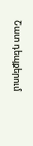Շատ դեպքերում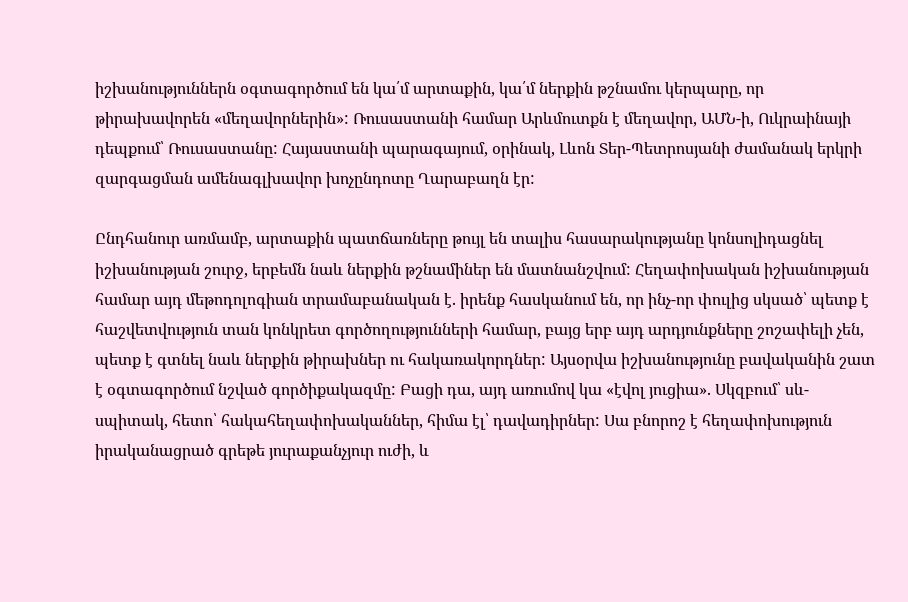իշխանություններն օգտագործում են կա՛մ արտաքին, կա՛մ ներքին թշնամու կերպարը, որ թիրախավորեն «մեղավորներին»: Ռուսաստանի համար Արևմուտքն է մեղավոր, ԱՄՆ-ի, Ուկրաինայի դեպքում՝ Ռուսաստանը: Հայաստանի պարագայում, օրինակ, Լևոն Տեր-Պետրոսյանի ժամանակ երկրի զարգացման ամենագլխավոր խոչընդոտը Ղարաբաղն էր:

Ընդհանուր առմամբ, արտաքին պատճառները թույլ են տալիս հասարակությանը կոնսոլիդացնել իշխանության շուրջ, երբեմն նաև ներքին թշնամիներ են մատնանշվում: Հեղափոխական իշխանության համար այդ մեթոդոլոգիան տրամաբանական է. իրենք հասկանում են, որ ինչ-որ փուլից սկսած՝ պետք է հաշվետվություն տան կոնկրետ գործողությունների համար, բայց երբ այդ արդյունքները շոշափելի չեն, պետք է գտնել նաև ներքին թիրախներ ու հակառակորդներ: Այսօրվա իշխանությունը բավականին շատ է օգտագործում նշված գործիքակազմը: Բացի դա, այդ առումով կա «էվոլ յուցիա». Սկզբում՝ սև-սպիտակ, հետո՝ հակահեղափոխականներ, հիմա էլ՝ դավադիրներ: Սա բնորոշ է հեղափոխություն իրականացրած գրեթե յուրաքանչյուր ուժի, և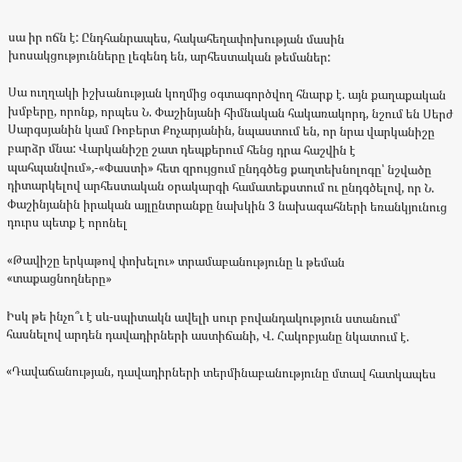սա իր ոճն է: Ընդհանրապես, հակահեղափոխության մասին խոսակցությունները լեգենդ են, արհեստական թեմաներ:

Սա ուղղակի իշխանության կողմից օգտագործվող հնարք է. այն քաղաքական խմբերը, որոնք, որպես Ն. Փաշինյանի հիմնական հակառակորդ, նշում են Սերժ Սարգսյանին կամ Ռոբերտ Քոչարյանին, նպաստում են, որ նրա վարկանիշը բարձր մնա: Վարկանիշը շատ դեպքերում հենց դրա հաշվին է պահպանվում»,-«Փաստի» հետ զրույցում ընդգծեց քաղտեխնոլոգը՝ նշվածը դիտարկելով արհեստական օրակարգի համատեքստում ու ընդգծելով, որ Ն. Փաշինյանին իրական այլընտրանքը նախկին 3 նախագահների եռանկյունուց դուրս պետք է որոնել

«Թավիշը երկաթով փոխելու» տրամաբանությունը և թեման «տաքացնողները»

Իսկ թե ինչո՞ւ է սև-սպիտակն ավելի սուր բովանդակություն ստանում՝ հասնելով արդեն դավադիրների աստիճանի, Վ. Հակոբյանը նկատում է.

«Դավաճանության, դավադիրների տերմինաբանությունը մտավ հատկապես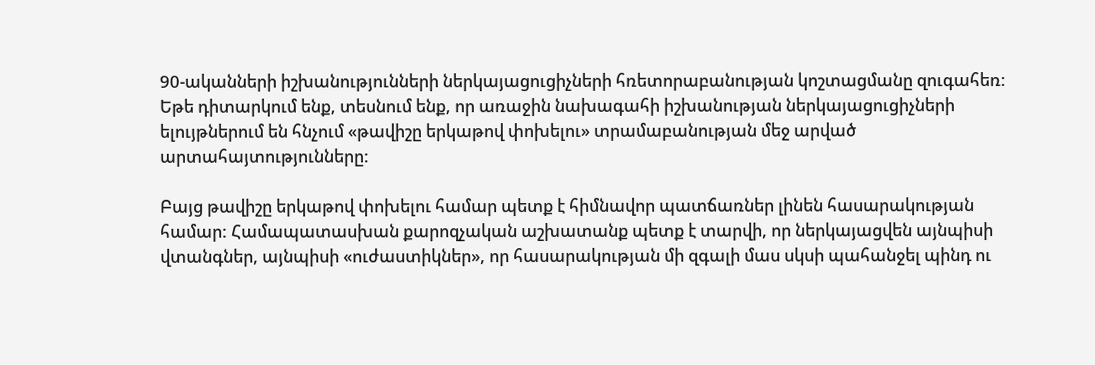90-ականների իշխանությունների ներկայացուցիչների հռետորաբանության կոշտացմանը զուգահեռ: Եթե դիտարկում ենք, տեսնում ենք, որ առաջին նախագահի իշխանության ներկայացուցիչների ելույթներում են հնչում «թավիշը երկաթով փոխելու» տրամաբանության մեջ արված արտահայտությունները:

Բայց թավիշը երկաթով փոխելու համար պետք է հիմնավոր պատճառներ լինեն հասարակության համար: Համապատասխան քարոզչական աշխատանք պետք է տարվի, որ ներկայացվեն այնպիսի վտանգներ, այնպիսի «ուժաստիկներ», որ հասարակության մի զգալի մաս սկսի պահանջել պինդ ու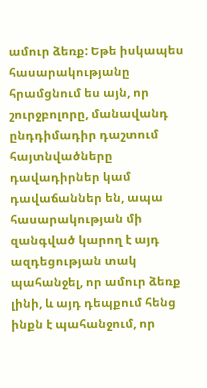ամուր ձեռք: Եթե իսկապես հասարակությանը հրամցնում ես այն, որ շուրջբոլորը, մանավանդ ընդդիմադիր դաշտում հայտնվածները դավադիրներ կամ դավաճաններ են, ապա հասարակության մի զանգված կարող է այդ ազդեցության տակ պահանջել, որ ամուր ձեռք լինի, և այդ դեպքում հենց ինքն է պահանջում, որ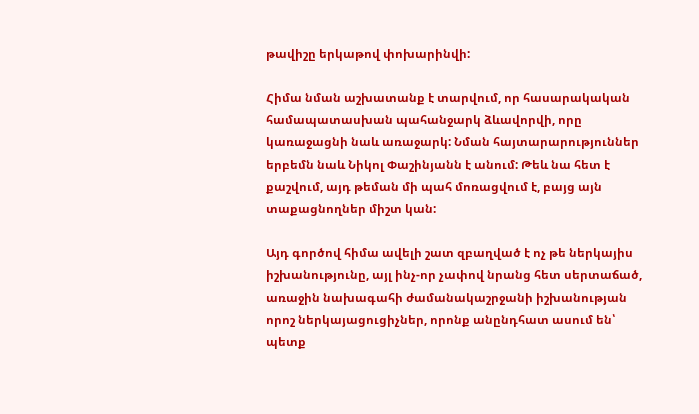թավիշը երկաթով փոխարինվի:

Հիմա նման աշխատանք է տարվում, որ հասարակական համապատասխան պահանջարկ ձևավորվի, որը կառաջացնի նաև առաջարկ: Նման հայտարարություններ երբեմն նաև Նիկոլ Փաշինյանն է անում: Թեև նա հետ է քաշվում, այդ թեման մի պահ մոռացվում է, բայց այն տաքացնողներ միշտ կան:

Այդ գործով հիմա ավելի շատ զբաղված է ոչ թե ներկայիս իշխանությունը, այլ ինչ-որ չափով նրանց հետ սերտաճած, առաջին նախագահի ժամանակաշրջանի իշխանության որոշ ներկայացուցիչներ, որոնք անընդհատ ասում են՝ պետք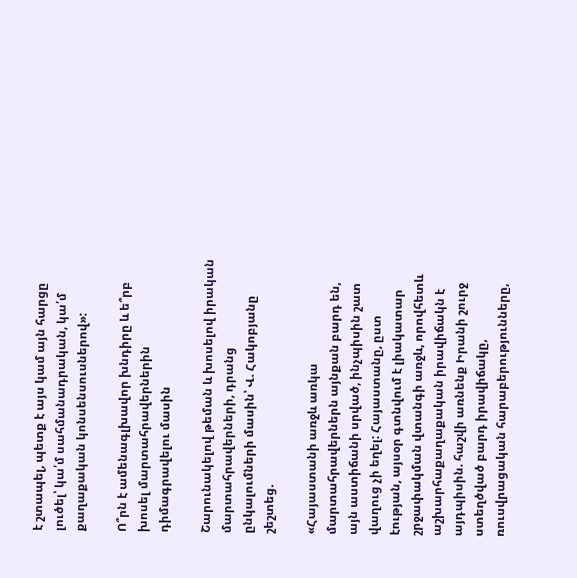է շտապել, պետք է այս կամ այն հարցը լուծել՝ կա՛մ սահմանադրական, կա՛մ քաղաքական կոնսենսուսներով»:

Ո՞րն է ամենագլխավոր խնդիրը և ե՞րբ խոսել մարտահրավերներին դիմագրավելու մասին

Շարունակելով թեման և խոսելով իրական մարտահրավերների, դրանց ընկալումների մասին՝ Վ. Հակոբյանը շեշտեց.

«Հայաստանի առջև առկա մարտահրավերներն այնքան բարդ են, այն աստիճանի սրված, ինչպիսին շատ վաղուց չի եղել: Հայաստանը, ըստ էության, այսօր գտնվում է լիակատար շրջափակման վտանգի առջև, որովհետև աշխարհաքաղաքական իրավիճակն է այդպիսին. հաշվի առնենք Իրանի շուրջ ստեղծված բարդ իրավիճակը, ռուսվրացական հարաբերությունները,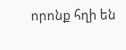որոնք հղի են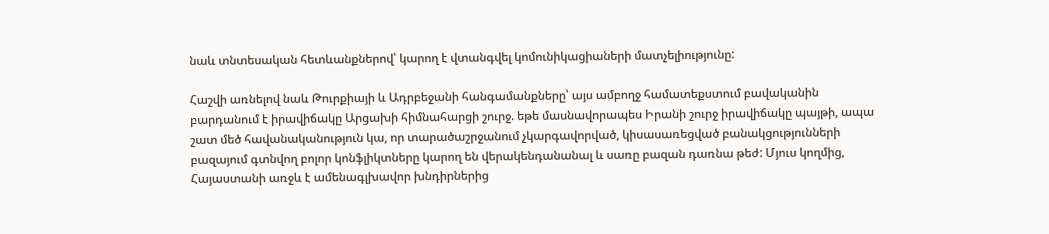նաև տնտեսական հետևանքներով՝ կարող է վտանգվել կոմունիկացիաների մատչելիությունը:

Հաշվի առնելով նաև Թուրքիայի և Ադրբեջանի հանգամանքները՝ այս ամբողջ համատեքստում բավականին բարդանում է իրավիճակը Արցախի հիմնահարցի շուրջ. եթե մասնավորապես Իրանի շուրջ իրավիճակը պայթի, ապա շատ մեծ հավանականություն կա, որ տարածաշրջանում չկարգավորված, կիսասառեցված բանակցությունների բազայում գտնվող բոլոր կոնֆլիկտները կարող են վերակենդանանալ և սառը բազան դառնա թեժ: Մյուս կողմից, Հայաստանի առջև է ամենագլխավոր խնդիրներից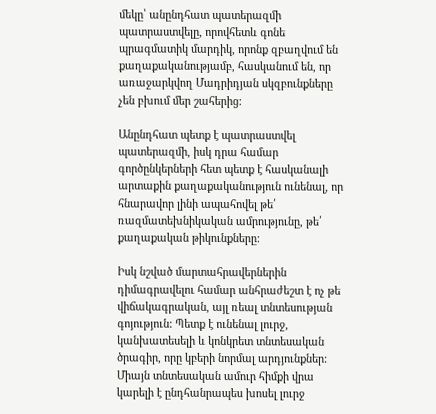մեկը՝ անընդհատ պատերազմի պատրաստվելը, որովհետև գոնե պրագմատիկ մարդիկ, որոնք զբաղվում են քաղաքականությամբ, հասկանում են, որ առաջարկվող Մադրիդյան սկզբունքները չեն բխում մեր շահերից:

Անընդհատ պետք է պատրաստվել պատերազմի, իսկ դրա համար գործընկերների հետ պետք է հասկանալի արտաքին քաղաքականություն ունենալ, որ հնարավոր լինի ապահովել թե՛ ռազմատեխնիկական ամրությունը, թե՛ քաղաքական թիկունքները:

Իսկ նշված մարտահրավերներին դիմագրավելու համար անհրաժեշտ է ոչ թե վիճակագրական, այլ ռեալ տնտեսության գոյություն: Պետք է ունենալ լուրջ, կանխատեսելի և կոնկրետ տնտեսական ծրագիր, որը կբերի նորմալ արդյունքներ: Միայն տնտեսական ամուր հիմքի վրա կարելի է ընդհանրապես խոսել լուրջ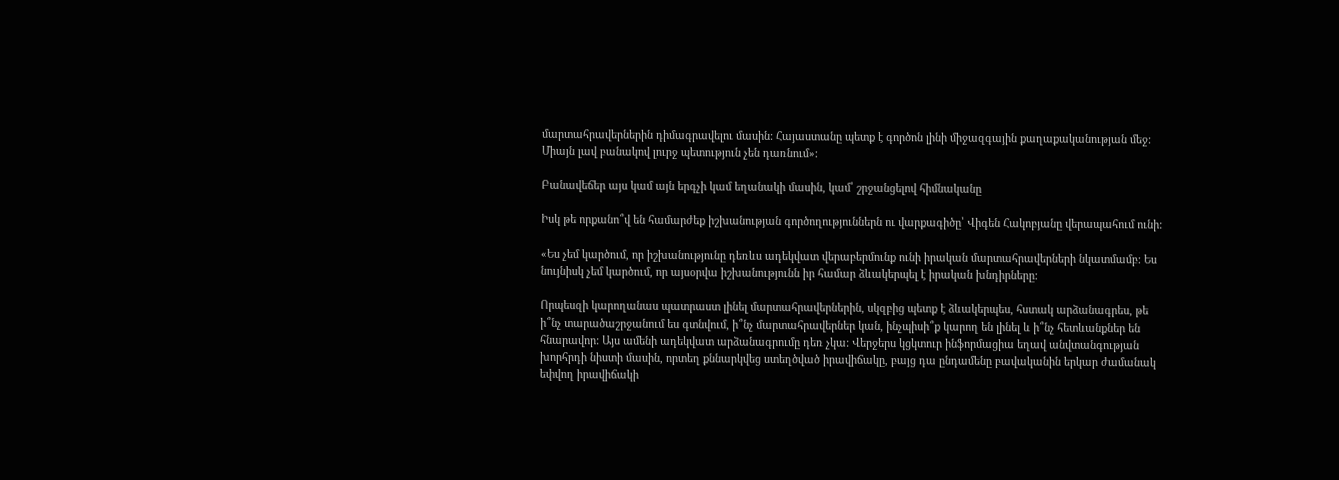մարտահրավերներին դիմագրավելու մասին: Հայաստանը պետք է գործոն լինի միջազգային քաղաքականության մեջ: Միայն լավ բանակով լուրջ պետություն չեն դառնում»:

Բանավեճեր այս կամ այն երգչի կամ եղանակի մասին, կամ՝ շրջանցելով հիմնականը

Իսկ թե որքանո՞վ են համարժեք իշխանության գործողություններն ու վարքագիծը՝ Վիգեն Հակոբյանը վերապահում ունի:

«Ես չեմ կարծում, որ իշխանությունը դեռևս ադեկվատ վերաբերմունք ունի իրական մարտահրավերների նկատմամբ: Ես նույնիսկ չեմ կարծում, որ այսօրվա իշխանությունն իր համար ձևակերպել է իրական խնդիրները:

Որպեսզի կարողանաս պատրաստ լինել մարտահրավերներին, սկզբից պետք է ձևակերպես, հստակ արձանագրես, թե ի՞նչ տարածաշրջանում ես գտնվում, ի՞նչ մարտահրավերներ կան, ինչպիսի՞ք կարող են լինել և ի՞նչ հետևանքներ են հնարավոր: Այս ամենի ադեկվատ արձանագրումը դեռ չկա: Վերջերս կցկտուր ինֆորմացիա եղավ անվտանգության խորհրդի նիստի մասին, որտեղ քննարկվեց ստեղծված իրավիճակը, բայց դա ընդամենը բավականին երկար ժամանակ եփվող իրավիճակի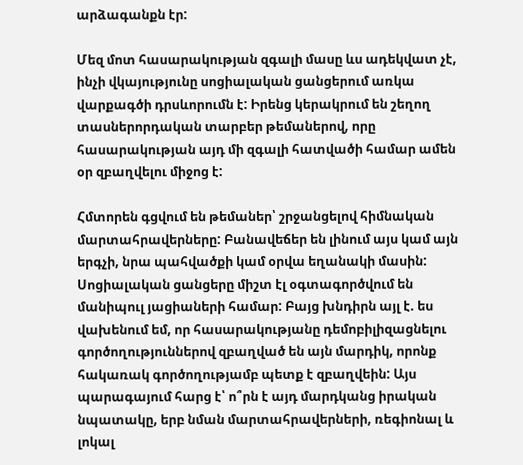արձագանքն էր:

Մեզ մոտ հասարակության զգալի մասը ևս ադեկվատ չէ, ինչի վկայությունը սոցիալական ցանցերում առկա վարքագծի դրսևորումն է: Իրենց կերակրում են շեղող տասներորդական տարբեր թեմաներով, որը հասարակության այդ մի զգալի հատվածի համար ամեն օր զբաղվելու միջոց է:

Հմտորեն գցվում են թեմաներ՝ շրջանցելով հիմնական մարտահրավերները: Բանավեճեր են լինում այս կամ այն երգչի, նրա պահվածքի կամ օրվա եղանակի մասին: Սոցիալական ցանցերը միշտ էլ օգտագործվում են մանիպուլ յացիաների համար: Բայց խնդիրն այլ է. ես վախենում եմ, որ հասարակությանը դեմոբիլիզացնելու գործողություններով զբաղված են այն մարդիկ, որոնք հակառակ գործողությամբ պետք է զբաղվեին: Այս պարագայում հարց է՝ ո՞րն է այդ մարդկանց իրական նպատակը, երբ նման մարտահրավերների, ռեգիոնալ և լոկալ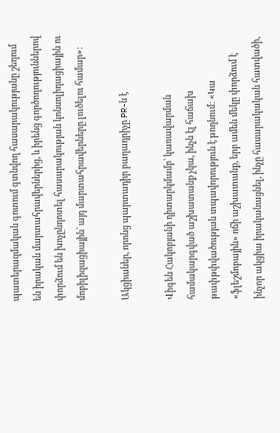պատերազմական գոտում գտնվող հասարակությանը շեղում են իրական մարտահրավերներից, և իրենց գործողություններով փորձում են խոչընդոտել հասարակության կոնսոլիդացիային ու մոբիլիզացիային՝ այդ մարտահրավերները լուծելու համար»:

Ակցիաներ, որոնց պարտադիր բաղադրիչը PR-ն է

Վիգեն Հակոբյանի դիտարկմամբ՝ կառավարման համակարգված աշխատանք չկա, ինչն էլ հաճախ թափթփվածության տպավորություն է թողնում: «Կա «ֆլեշմոբային» ոճի աշխատանք, երբ ամեն մեկը փորձում է ինչոր ակցիա իրականացնել, ինչը հասարակական հատվածի,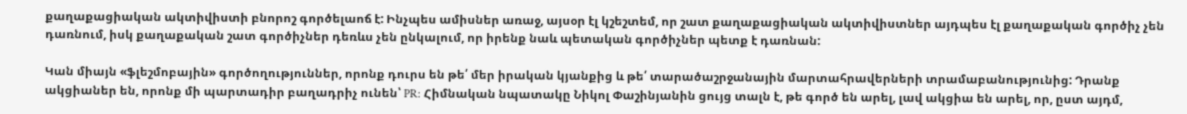քաղաքացիական ակտիվիստի բնորոշ գործելաոճ է: Ինչպես ամիսներ առաջ, այսօր էլ կշեշտեմ, որ շատ քաղաքացիական ակտիվիստներ այդպես էլ քաղաքական գործիչ չեն դառնում, իսկ քաղաքական շատ գործիչներ դեռևս չեն ընկալում, որ իրենք նաև պետական գործիչներ պետք է դառնան:

Կան միայն «ֆլեշմոբային» գործողություններ, որոնք դուրս են թե՛ մեր իրական կյանքից և թե՛ տարածաշրջանային մարտահրավերների տրամաբանությունից: Դրանք ակցիաներ են, որոնք մի պարտադիր բաղադրիչ ունեն՝ PR: Հիմնական նպատակը Նիկոլ Փաշինյանին ցույց տալն է, թե գործ են արել, լավ ակցիա են արել, որ, ըստ այդմ,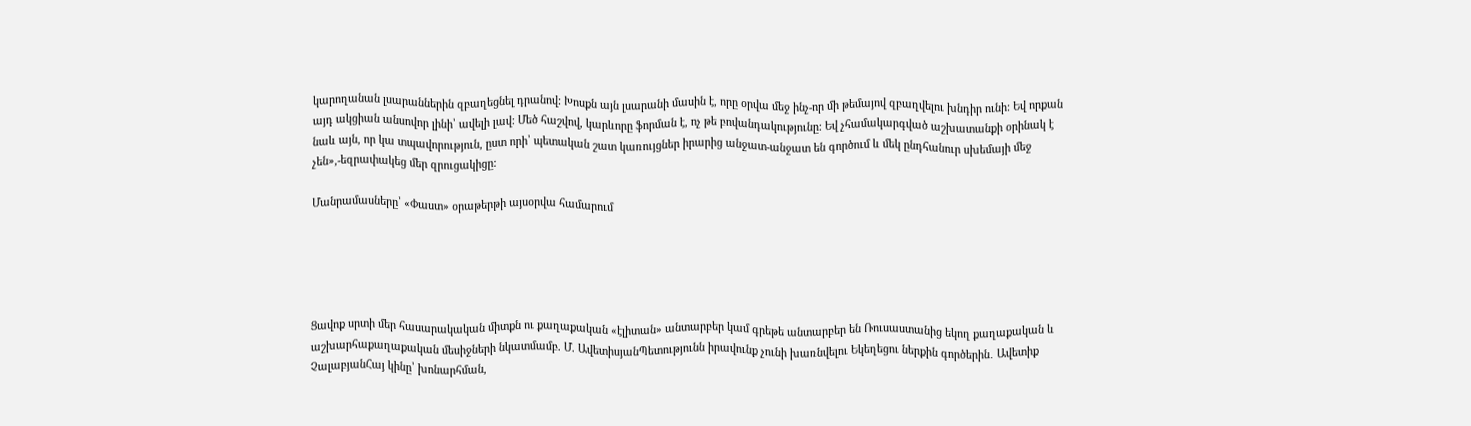կարողանան լսարաններին զբաղեցնել դրանով: Խոսքն այն լսարանի մասին է, որը օրվա մեջ ինչ-որ մի թեմայով զբաղվելու խնդիր ունի: Եվ որքան այդ ակցիան անսովոր լինի՝ ավելի լավ: Մեծ հաշվով, կարևորը ֆորման է, ոչ թե բովանդակությունը: Եվ չհամակարգված աշխատանքի օրինակ է նաև այն, որ կա տպավորություն, ըստ որի՝ պետական շատ կառույցներ իրարից անջատ-անջատ են գործում և մեկ ընդհանուր սխեմայի մեջ չեն»,-եզրափակեց մեր զրուցակիցը:

Մանրամասները՝ «Փաստ» օրաթերթի այսօրվա համարում





Ցավոք սրտի մեր հասարակական միտքն ու քաղաքական «էլիտան» անտարբեր կամ գրեթե անտարբեր են Ռուսաստանից եկող քաղաքական և աշխարհաքաղաքական մեսիջների նկատմամբ. Մ. ԱվետիսյանՊետությունն իրավունք չունի խառնվելու Եկեղեցու ներքին գործերին․ Ավետիք ՉալաբյանՀայ կինը՝ խոնարհման,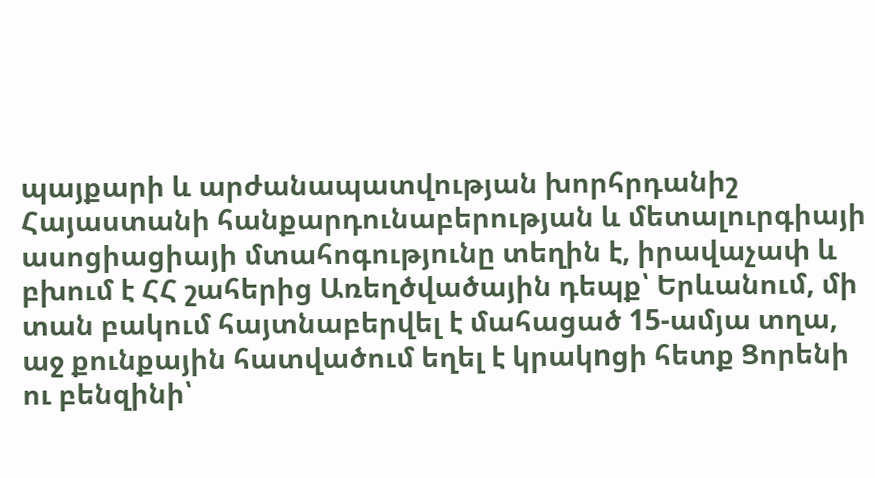պայքարի և արժանապատվության խորհրդանիշ Հայաստանի հանքարդունաբերության և մետալուրգիայի ասոցիացիայի մտահոգությունը տեղին է, իրավաչափ և բխում է ՀՀ շահերից Առեղծվածային դեպք՝ Երևանում, մի տան բակում հայտնաբերվել է մահացած 15-ամյա տղա, աջ քունքային հատվածում եղել է կրակnցի հետք Ցորենի ու բենզինի՝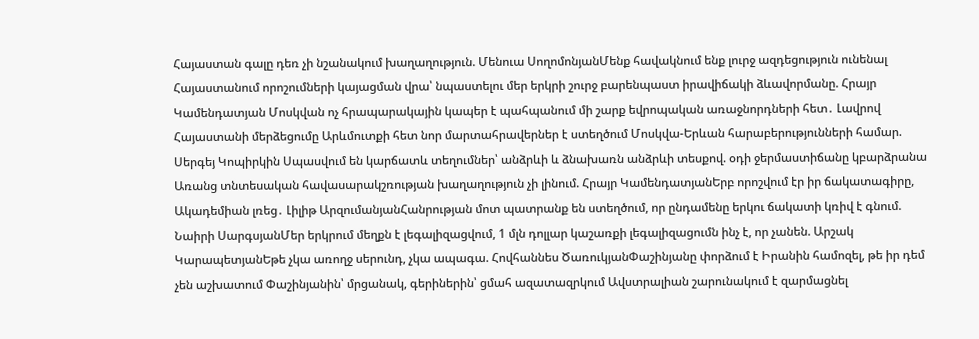Հայաստան գալը դեռ չի նշանակում խաղաղություն. Մենուա ՍողոմոնյանՄենք հավակնում ենք լուրջ ազդեցություն ունենալ Հայաստանում որոշումների կայացման վրա՝ նպաստելու մեր երկրի շուրջ բարենպաստ իրավիճակի ձևավորմանը. Հրայր Կամենդատյան Մոսկվան ոչ հրապարակային կապեր է պահպանում մի շարք եվրոպական առաջնորդների հետ․ Լավրով Հայաստանի մերձեցումը Արևմուտքի հետ նոր մարտահրավերներ է ստեղծում Մոսկվա-Երևան հարաբերությունների համար. Սերգեյ Կոպիրկին Սպասվում են կարճատև տեղումներ՝ անձրևի և ձնախառն անձրևի տեսքով. օդի ջերմաստիճանը կբարձրանա Առանց տնտեսական հավասարակշռության խաղաղություն չի լինում. Հրայր ԿամենդատյանԵրբ որոշվում էր իր ճակատագիրը, Ակադեմիան լռեց․ Լիլիթ ԱրզումանյանՀանրության մոտ պատրանք են ստեղծում, որ ընդամենը երկու ճակատի կռիվ է գնում. Նաիրի ՍարգսյանՄեր երկրում մեղքն է լեգալիզացվում, 1 մլն դոլլար կաշառքի լեգալիզացումն ինչ է, որ չանեն. Արշակ ԿարապետյանԵթե չկա առողջ սերունդ, չկա ապագա. Հովհաննես ԾառուկյանՓաշինյանը փորձում է Իրանին համոզել, թե իր դեմ չեն աշխատում Փաշինյանին՝ մրցանակ, գերիներին՝ ցմահ ազատազրկում Ավստրալիան շարունակում է զարմացնել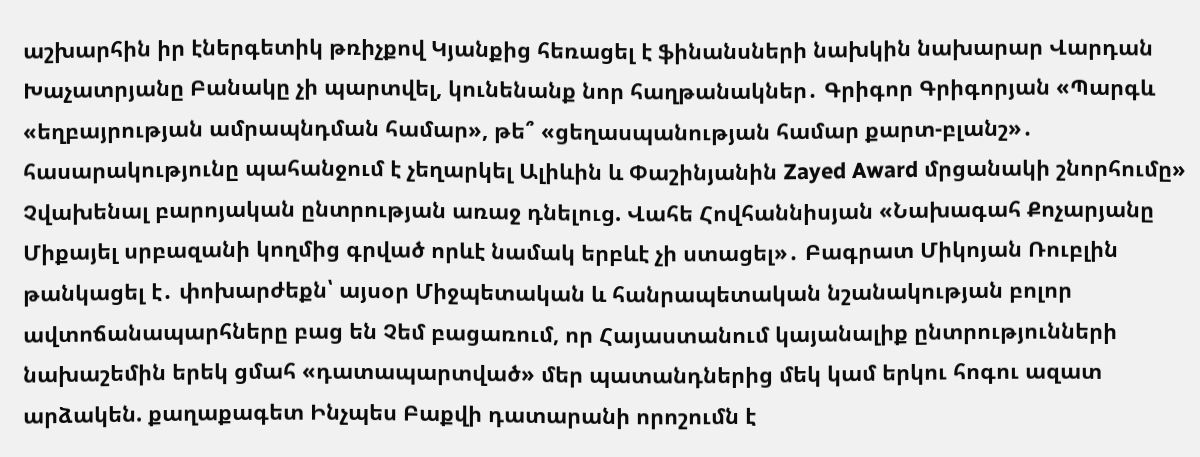աշխարհին իր էներգետիկ թռիչքով Կյանքից հեռացել է ֆինանսների նախկին նախարար Վարդան Խաչատրյանը Բանակը չի պարտվել, կունենանք նոր հաղթանակներ․ Գրիգոր Գրիգորյան «Պարգև «եղբայրության ամրապնդման համար», թե՞ «ցեղասպանության համար քարտ-բլանշ»․ հասարակությունը պահանջում է չեղարկել Ալիևին և Փաշինյանին Zayed Award մրցանակի շնորհումը» Չվախենալ բարոյական ընտրության առաջ դնելուց. Վահե Հովհաննիսյան «Նախագահ Քոչարյանը Միքայել սրբազանի կողմից գրված որևէ նամակ երբևէ չի ստացել»․ Բագրատ Միկոյան Ռուբլին թանկացել է․ փոխարժեքն՝ այսօր Միջպետական և հանրապետական նշանակության բոլոր ավտոճանապարհները բաց են Չեմ բացառում, որ Հայաստանում կայանալիք ընտրությունների նախաշեմին երեկ ցմահ «դատապարտված» մեր պատանդներից մեկ կամ երկու հոգու ազատ արձակեն. քաղաքագետ Ինչպես Բաքվի դատարանի որոշումն է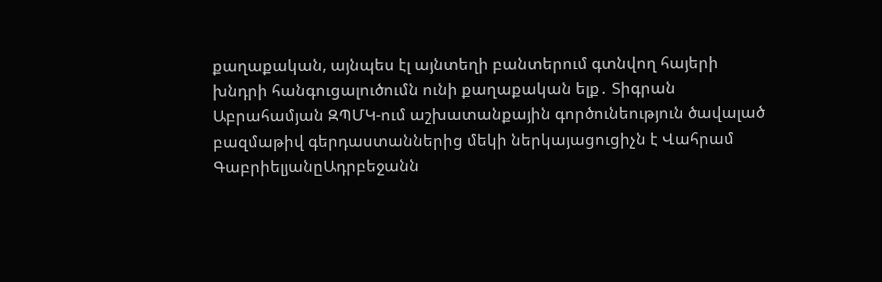քաղաքական, այնպես էլ այնտեղի բանտերում գտնվող հայերի խնդրի հանգուցալուծումն ունի քաղաքական ելք․ Տիգրան Աբրահամյան ԶՊՄԿ-ում աշխատանքային գործունեություն ծավալած բազմաթիվ գերդաստաններից մեկի ներկայացուցիչն է Վահրամ ԳաբրիելյանըԱդրբեջանն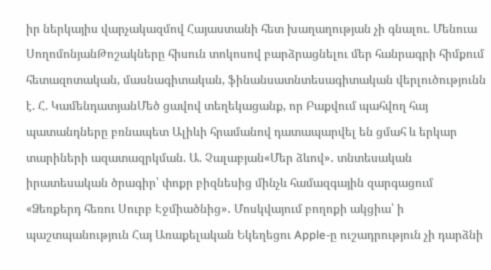իր ներկայիս վարչակազմով Հայաստանի հետ խաղաղության չի գնալու. Մենուա ՍողոմոնյանԹոշակները հիսուն տոկոսով բարձրացնելու մեր հանրագրի հիմքում հետազոտական, մասնագիտական, ֆինանսատնտեսագիտական վերլուծությունն է. Հ. ԿամենդատյանՄեծ ցավով տեղեկացանք, որ Բաքվում պահվող հայ պատանդները բռնապետ Ալիևի հրամանով դատապարվել են ցմահ և երկար տարիների ազատազրկման. Ա. Չալաբյան«Մեր ձևով»․ տնտեսական իրատեսական ծրագիր՝ փոքր բիզնեսից մինչև համազգային զարգացում «Ձեռքերդ հեռու Սուրբ Էջմիածնից»․ Մոսկվայում բողոքի ակցիա՝ ի պաշտպանություն Հայ Առաքելական Եկեղեցու Apple-ը ուշադրություն չի դարձնի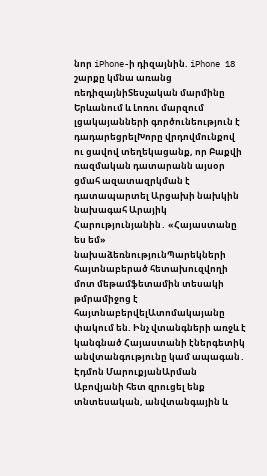նոր iPhone-ի դիզայնին. iPhone 18 շարքը կմնա առանց ռեդիզայնիՏեսչական մարմինը Երևանում և Լոռու մարզում լցակայանների գործունեություն է դադարեցրելԽորը վրդովմունքով ու ցավով տեղեկացանք, որ Բաքվի ռազմական դատարանն այսօր ցմահ ազատազրկման է դատապարտել Արցախի նախկին նախագահ Արայիկ Հարությունյանին․ «Հայաստանը ես եմ» նախաձեռնությունՊարեկների հայտնաբերած հետախուզվողի մոտ մեթամֆետամին տեսակի թմրամիջոց է հայտնաբերվելԱտոմակայանը փակում են. Ինչ վտանգների առջև է կանգնած Հայաստանի էներգետիկ անվտանգությունը կամ ապագան․ Էդմոն ՄարուքյանԱրման Աբովյանի հետ զրուցել ենք տնտեսական, անվտանգային և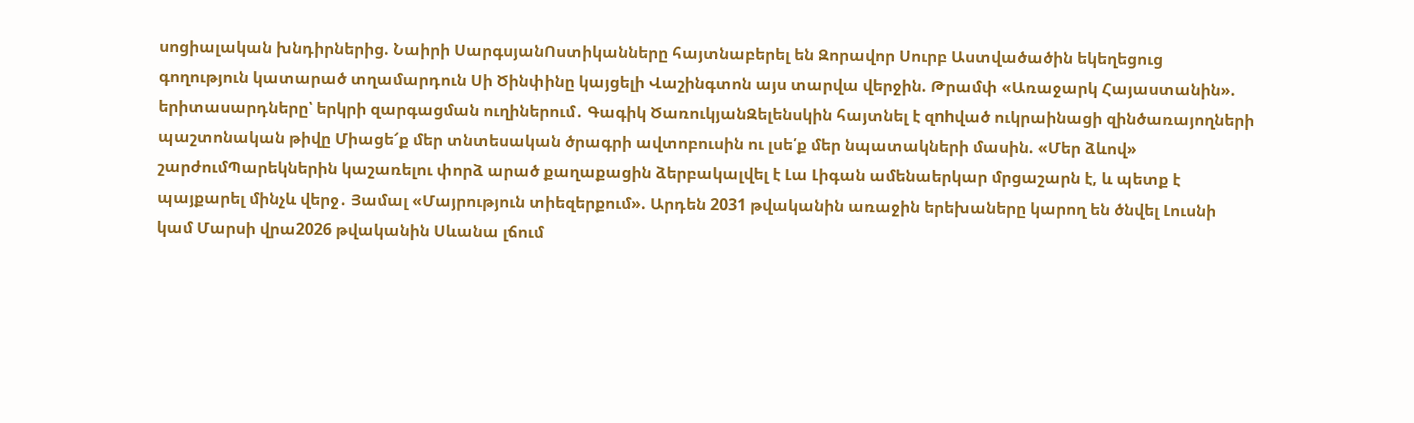սոցիալական խնդիրներից. Նաիրի ՍարգսյանՈստիկանները հայտնաբերել են Զորավոր Սուրբ Աստվածածին եկեղեցուց գողություն կատարած տղամարդուն Սի Ծինփինը կայցելի Վաշինգտոն այս տարվա վերջին. Թրամփ «Առաջարկ Հայաստանին». երիտասարդները՝ երկրի զարգացման ուղիներում․ Գագիկ ԾառուկյանԶելենսկին հայտնել է զnhված ուկրաինացի զինծառայողների պաշտոնական թիվը Միացե՜ք մեր տնտեսական ծրագրի ավտոբուսին ու լսե՛ք մեր նպատակների մասին. «Մեր ձևով» շարժումՊարեկներին կաշառելու փորձ արած քաղաքացին ձերբակալվել է Լա Լիգան ամենաերկար մրցաշարն է, և պետք է պայքարել մինչև վերջ․ Յամալ «Մայրություն տիեզերքում». Արդեն 2031 թվականին առաջին երեխաները կարող են ծնվել Լուսնի կամ Մարսի վրա2026 թվականին Սևանա լճում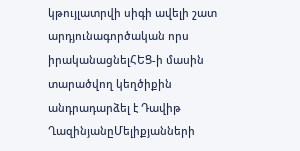կթույլատրվի սիգի ավելի շատ արդյունագործական որս իրականացնելՀԵՑ-ի մասին տարածվող կեղծիքին անդրադարձել է Դավիթ ՂազինյանըՄելիքյանների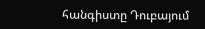հանգիստը Դուբայում